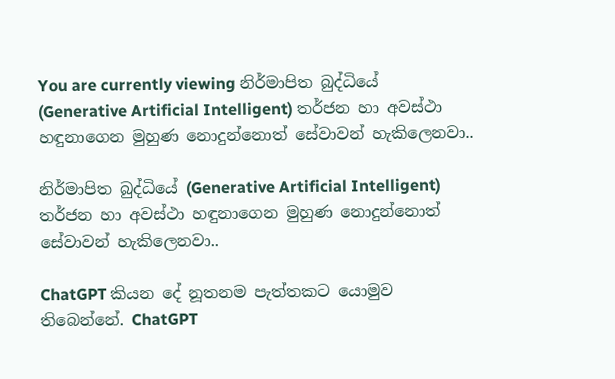You are currently viewing නිර්මාපිත බුද්ධියේ (Generative Artificial Intelligent) තර්ජන හා අවස්ථා හඳුනාගෙන මුහුණ නොදුන්නොත් සේවාවන් හැකිලෙනවා..

නිර්මාපිත බුද්ධියේ (Generative Artificial Intelligent) තර්ජන හා අවස්ථා හඳුනාගෙන මුහුණ නොදුන්නොත් සේවාවන් හැකිලෙනවා..

ChatGPT කියන දේ නූතනම පැත්තකට යොමුව තිබෙන්නේ. ChatGPT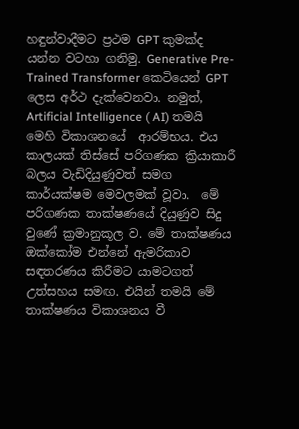හඳුන්වාදීමට ප්‍රථම GPT කුමක්ද යන්න වටහා ගනිමු. Generative Pre-Trained Transformer කෙටියෙන් GPT ලෙස අර්ථ දැක්වෙනවා. නමුත්, Artificial Intelligence ( AI) තමයි මෙහි විකාශනයේ  ආරම්භය. එය කාලයක් තිස්සේ පරිගණක ක්‍රියාකාරී බලය වැඩිදියුණුවත් සමග කාර්යක්ෂම මෙවලමක් වූවා.  මේ පරිගණක තාක්ෂණයේ දියුණුව සිදු වුණේ ක්‍රමානුකූල ව. මේ තාක්ෂණය ඔක්කෝම එන්නේ ඇමරිකාව  සඳතරණය කිරීමට යාමටගත් උත්සහය සමඟ. එයින් තමයි මේ තාක්ෂණය විකාශනය වී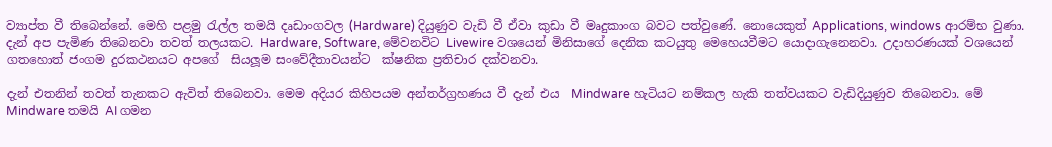ව්‍යාප්ත වී තිබෙන්නේ. මෙහි පළමු රැල්ල තමයි දෘඩාංගවල (Hardware) දියුණුව වැඩි වී ඒවා කුඩා වී මෘදුකාංග බවට පත්වුණේ. නොයෙකුත් Applications, windows ආරම්භ වුණා. දැන් අප පැමිණ තිබෙනවා තවත් තලයකට. Hardware, Software, මේවනවිට Livewire වශයෙන් මිනිසාගේ දෙනික කටයුතු මෙහෙයවීමට යොදාගැනෙනවා. උදාහරණයක් වශයෙන් ගතහොත් ජංගම දුරකථනයට අපගේ  සියලූම සංවේදීතාවයන්ට  ක්ෂනික ප්‍රතිචාර දක්වනවා.

දැන් එතනින් තවත් තැනකට ඇවිත් තිබෙනවා. මෙම අදියර කිහිපයම අන්තර්ග්‍රහණය වී දැන් එය  Mindware හැටියට නම්කල හැකි තත්වයකට වැඩිදියුණුව තිබෙනවා. මේ Mindware තමයි AI ගමන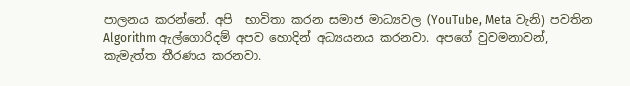පාලනය කරන්නේ. අපි  භාවිතා කරන සමාජ මාධ්‍යවල (YouTube, Meta වැනි) පවතින Algorithm ඇල්ගොරිදම් අපව හොදින් අධ්‍යයනය කරනවා. අපගේ වුවමනාවන්, කැමැත්ත තීරණය කරනවා.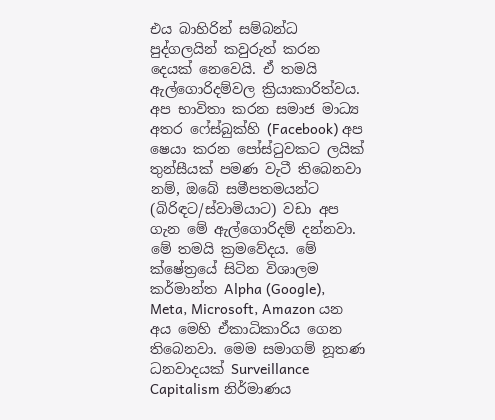එය බාහිරින් සම්බන්ධ පුද්ගලයින් කවුරුත් කරන දෙයක් නෙවෙයි. ඒ තමයි ඇල්ගොරිදම්වල ක්‍රියාකාරිත්වය. අප භාවිතා කරන සමාජ මාධ්‍ය අතර ෆේස්බුක්හි (Facebook) අප ෂෙයා කරන පෝස්ටුවකට ලයික් තුන්සීයක් පමණ වැටී තිබෙනවා නම්, ඔබේ සමීපතමයන්ට  (බිරිඳට/ස්වාමියාට) වඩා අප ගැන මේ ඇල්ගොරිදම් දන්නවා. මේ තමයි ක්‍රමවේදය. මේ ක්ෂේත්‍රයේ සිටින විශාලම කර්මාන්ත Alpha (Google), Meta, Microsoft, Amazon යන අය මෙහි ඒකාධිකාරිය ගෙන තිබෙනවා. මෙම සමාගම් නූතණ ධනවාදයක් Surveillance Capitalism නිර්මාණය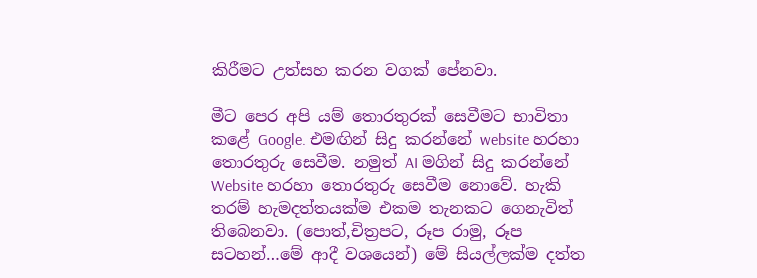කිරීමට උත්සහ කරන වගක් පේනවා.

මීට පෙර අපි යම් තොරතුරක් සෙවීමට භාවිතා කළේ Google. එමඟින් සිදු කරන්නේ website හරහා තොරතුරු සෙවීම. නමුත් AI මගින් සිදු කරන්නේ Website හරහා තොරතුරු සෙවීම නොවේ. හැකි තරම් හැමදත්තයක්ම එකම තැනකට ගෙනැවිත් තිබෙනවා. (පොත්,චිත්‍රපට, රූප රාමු, රූප සටහන්…මේ ආදී වශයෙන්) මේ සියල්ලක්ම දත්ත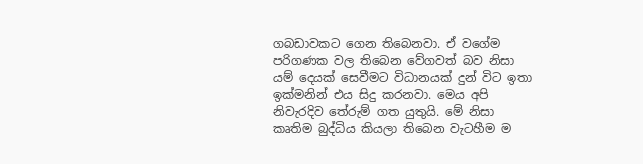ගබඩාවකට ගෙන තිබෙනවා. ඒ වගේම පරිගණක වල තිබෙන වේගවත් බව නිසා යම් දෙයක් සෙවීමට විධානයක් දුන් විට ඉතා ඉක්මනින් එය සිදු කරනවා. මෙය අපි නිවැරදිව තේරුම් ගත යුතුයි. මේ නිසා කෘතිම බුද්ධිය කියලා තිබෙන වැටහීම ම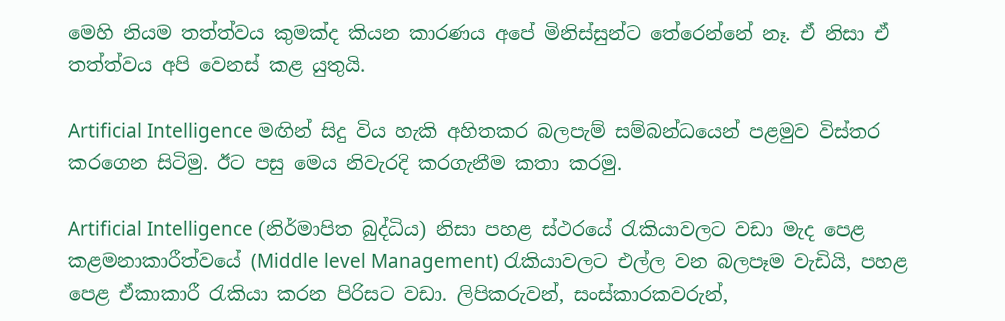මෙහි නියම තත්ත්වය කුමක්ද කියන කාරණය අපේ මිනිස්සුන්ට තේරෙන්නේ නෑ. ඒ නිසා ඒ තත්ත්වය අපි වෙනස් කළ යුතුයි.

Artificial Intelligence මඟින් සිදු විය හැකි අහිතකර බලපැම් සම්බන්ධයෙන් පළමුව විස්තර කරගෙන සිටිමු. ඊට පසු මෙය නිවැරදි කරගැනීම කතා කරමු.

Artificial Intelligence (නිර්මාපිත බුද්ධිය) නිසා පහළ ස්ථරයේ රැකියාවලට වඩා මැද පෙළ කළමනාකාරීත්වයේ (Middle level Management) රැකියාවලට එල්ල වන බලපෑම වැඩියි, පහළ පෙළ ඒකාකාරී රැකියා කරන පිරිසට වඩා. ලිපිකරුවන්, සංස්කාරකවරුන්,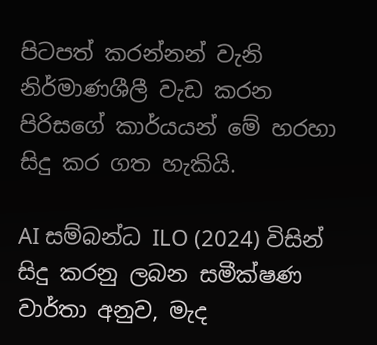පිටපත් කරන්නන් වැනි නිර්මාණශීලී වැඩ කරන පිරිසගේ කාර්යයන් මේ හරහා සිදු කර ගත හැකියි.

AI සම්බන්ධ ILO (2024) විසින් සිදු කරනු ලබන සමීක්ෂණ වාර්තා අනුව, මැද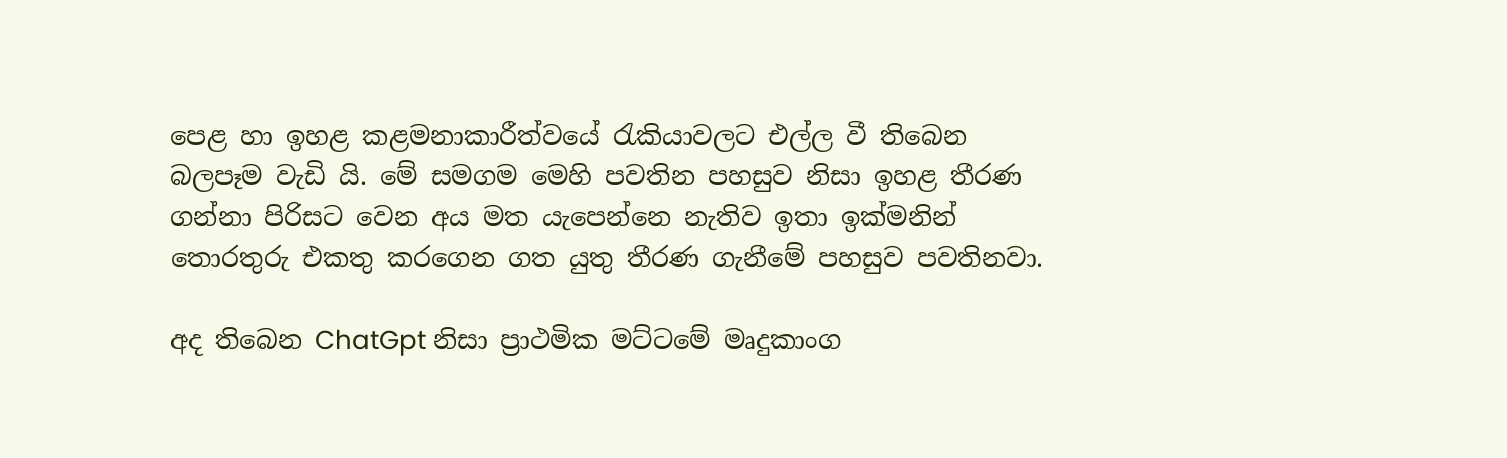පෙළ හා ඉහළ කළමනාකාරීත්වයේ රැකියාවලට එල්ල වී තිබෙන බලපෑම වැඩි යි. මේ සමගම මෙහි පවතින පහසුව නිසා ඉහළ තීරණ ගන්නා පිරිසට වෙන අය මත යැපෙන්නෙ නැතිව ඉතා ඉක්මනින් තොරතුරු එකතු කරගෙන ගත යුතු තීරණ ගැනීමේ පහසුව පවතිනවා.

අද තිබෙන ChatGpt නිසා ප්‍රාථමික මට්ටමේ මෘදුකාංග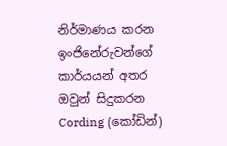නිර්මාණය කරන ඉංජිනේරුවන්ගේ කාර්යයන් අතර ඔවුන් සිදුකරන Cording (කෝඩින්)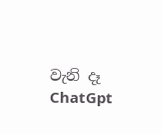වැනි දෑ  ChatGpt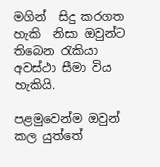මගින්  සිදු කරගත හැකි  නිසා ඔවුන්ට තිබෙන රැකියා අවස්ථා සීමා විය හැකියි.

පළමුවෙන්ම ඔවුන් කල යුත්තේ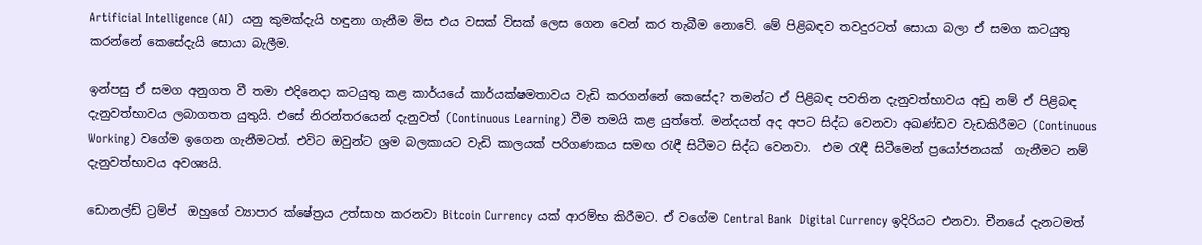Artificial Intelligence (AI)  යනු කුමක්දැයි හඳුනා ගැනීම මිස එය වසක් විසක් ලෙස ගෙන වෙන් කර තැබීම නොවේ. මේ පිළිබඳව තවදුරටත් සොයා බලා ඒ සමග කටයුතු කරන්නේ කෙසේදැයි සොයා බැලීම.

ඉන්පසු ඒ සමග අනුගත වී තමා එදිනෙදා කටයුතු කළ කාර්යයේ කාර්යක්ෂමතාවය වැඩි කරගන්නේ කෙසේද? තමන්ට ඒ පිළිබඳ පවතින දැනුවත්භාවය අඩු නම් ඒ පිළිබඳ දැනුවත්භාවය ලබාගතත යුතුයි. එසේ නිරන්තරයෙන් දැනුවත් (Continuous Learning) වීම තමයි කළ යුත්තේ. මන්දයත් අද අපට සිද්ධ වෙනවා අඛණ්ඩව වැඩකිරීමට (Continuous Working) වගේම ඉගෙන ගැනීමටත්. එවිට ඔවුන්ට ශ්‍රම බලකායට වැඩි කාලයක් පරිගණකය සමඟ රැඳී සිටීමට සිද්ධ වෙනවා.  එම රැඳී සිටීමෙන් ප්‍රයෝජනයක්  ගැනීමට නම් දැනුවත්භාවය අවශ්‍යයි.

ඩොනල්ඩ් ට්‍රම්ප්  ඔහුගේ ව්‍යාපාර ක්ෂේත්‍රය උත්සාහ කරනවා Bitcoin Currency යක් ආරම්භ කිරීමට. ඒ වගේම Central Bank  Digital Currency ඉදිරියට එනවා. චීනයේ දැනටමත්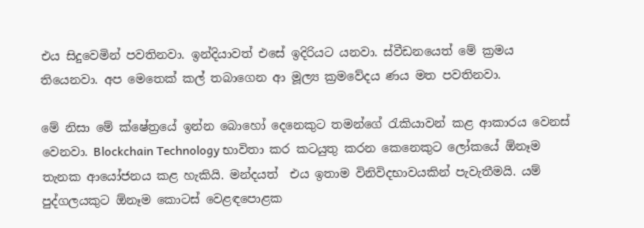එය සිදුවෙමින් පවතිනවා. ඉන්දියාවත් එසේ ඉදිරියට යනවා. ස්වීඩනයෙත් මේ ක්‍රමය තියෙනවා. අප මෙතෙක් කල් තබාගෙන ආ මූල්‍ය ක්‍රමවේදය ණය මත පවතිනවා.

මේ නිසා මේ ක්ෂේත්‍රයේ ඉන්න බොහෝ දෙනෙකුට තමන්ගේ රැකියාවන් කළ ආකාරය වෙනස් වෙනවා. Blockchain Technology භාවිතා කර කටයුතු කරන කෙනෙකුට ලෝකයේ ඕනෑම තැනක ආයෝජනය කළ හැකියි. මන්දයත්  එය ඉතාම විනිවිදභාවයකින් පැවැතීමයි. යම් පුද්ගලයකුට ඕනෑම කොටස් වෙළඳපොළක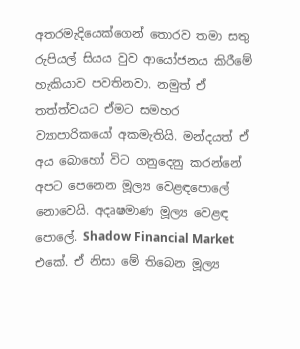අතරමැදියෙක්ගෙන් තොරව තමා සතු රුපියල් සියය වුව ආයෝජනය කිරීමේ හැකියාව පවතිනවා. නමුත් ඒ තත්ත්වයට ඒමට සමහර ව්‍යාපාරිකයෝ අකමැතියි. මන්දයත් ඒ අය බොහෝ විට ගනුදෙනු කරන්නේ අපට පෙනෙන මූල්‍ය වෙළඳපොලේ නොවෙයි. අදෘෂමාණ මූල්‍ය වෙළඳ පොලේ. Shadow Financial Market එකේ. ඒ නිසා මේ තිබෙන මූල්‍ය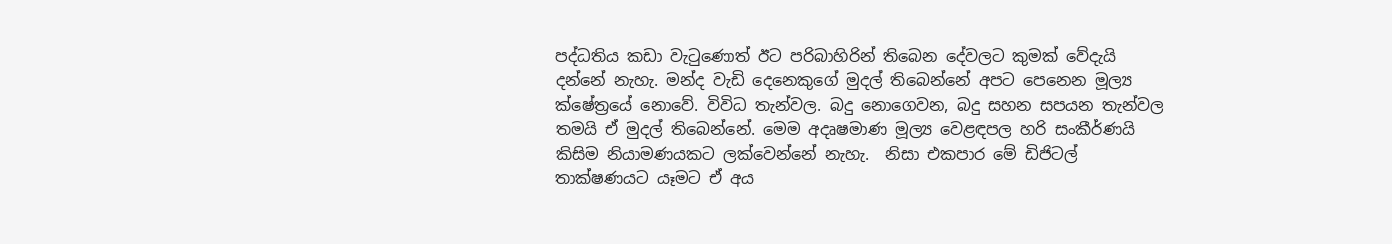පද්ධතිය කඩා වැටුණොත් ඊට පරිබාහිරින් තිබෙන දේවලට කුමක් වේදැයි දන්නේ නැහැ. මන්ද වැඩි දෙනෙකුගේ මුදල් තිබෙන්නේ අපට පෙනෙන මූල්‍ය ක්ෂේත්‍රයේ නොවේ. විවිධ තැන්වල. බදු නොගෙවන, බදු සහන සපයන තැන්වල තමයි ඒ මුදල් තිබෙන්නේ. මෙම අදෘෂමාණ මූල්‍ය වෙළඳපල හරි සංකීර්ණයි කිසිම නියාමණයකට ලක්වෙන්නේ නැහැ.  නිසා එකපාර මේ ඩිජිටල් තාක්ෂණයට යෑමට ඒ අය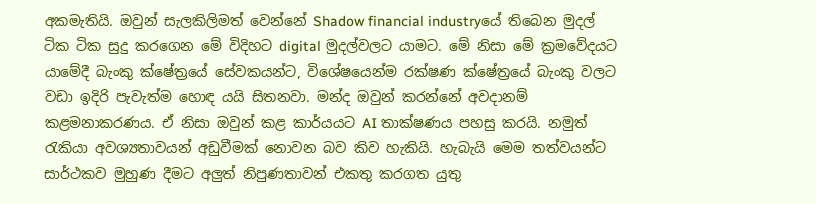අකමැතියි. ඔවුන් සැලකිලිමත් වෙන්නේ Shadow financial industryයේ තිබෙන මුදල් ටික ටික සුදු කරගෙන මේ විදිහට digital මුදල්වලට යාමට. මේ නිසා මේ ක්‍රමවේදයට යාමේදී බැංකු ක්ෂේත්‍රයේ සේවකයන්ට, විශේෂයෙන්ම රක්ෂණ ක්ෂේත්‍රයේ බැංකු වලට වඩා ඉදිරි පැවැත්ම හොඳ යයි සිතනවා. මන්ද ඔවුන් කරන්නේ අවදානම් කළමනාකරණය. ඒ නිසා ඔවුන් කළ කාර්යයට AI තාක්ෂණය පහසු කරයි. නමුත් රැකියා අවශ්‍යතාවයන් අඩුවීමක් නොවන බව කිව හැකියි. හැබැයි මෙම තත්වයන්ට සාර්ථකව මුහුණ දීමට අලුත් නිපුණතාවන් එකතු කරගත යුතු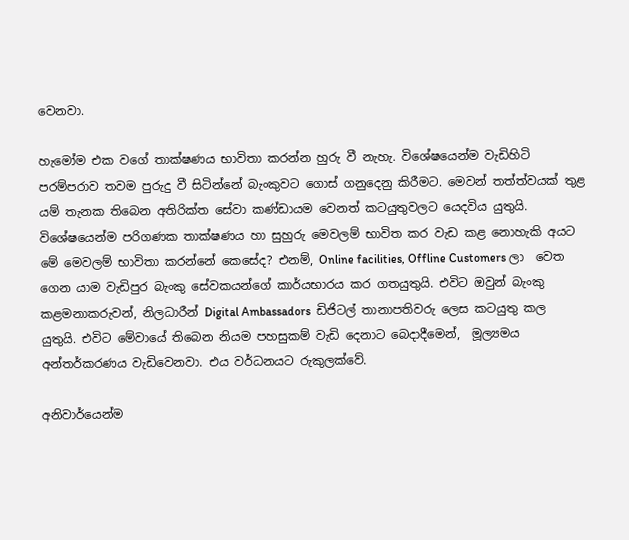වෙනවා.

හැමෝම එක වගේ තාක්ෂණය භාවිතා කරන්න හුරු වී නැහැ. විශේෂයෙන්ම වැඩිහිටි පරම්පරාව තවම පුරුදු වී සිටින්නේ බැංකුවට ගොස් ගනුදෙනු කිරීමට. මෙවන් තත්ත්වයක් තුළ යම් තැනක තිබෙන අතිරික්ත සේවා කණ්ඩායම වෙනත් කටයුතුවලට යෙදවිය යුතුයි. විශේෂයෙන්ම පරිගණක තාක්ෂණය හා සුහුරු මෙවලම් භාවිත කර වැඩ කළ නොහැකි අයට මේ මෙවලම් භාවිතා කරන්නේ කෙසේද? එනම්, Online facilities, Offline Customers ලා  වෙත ගෙන යාම වැඩිපුර බැංකු සේවකයන්ගේ කාර්යභාරය කර ගතයුතුයි. එවිට ඔවුන් බැංකු කළමනාකරුවන්, නිලධාරීන් Digital Ambassadors  ඩිජිටල් තානාපතිවරු ලෙස කටයුතු කල යුතුයි. එවිට මේවායේ තිබෙන නියම පහසුකම් වැඩි දෙනාට බෙදාදීමෙන්,  මූල්‍යමය  අන්තර්කරණය වැඩිවෙනවා. එය වර්ධනයට රුකුලක්වේ.

අනිවාර්යෙන්ම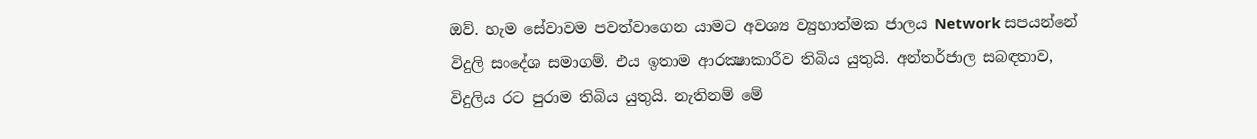ඔව්. හැම සේවාවම පවත්වාගෙන යාමට අවශ්‍ය ව්‍යුහාත්මක ජාලය Network සපයන්නේ විදුලි සංදේශ සමාගම්. එය ඉතාම ආරක්‍ෂාකාරීව තිබිය යුතුයි. අන්තර්ජාල සබඳතාව, විදුලිය රට පුරාම තිබිය යුතුයි. නැතිනම් මේ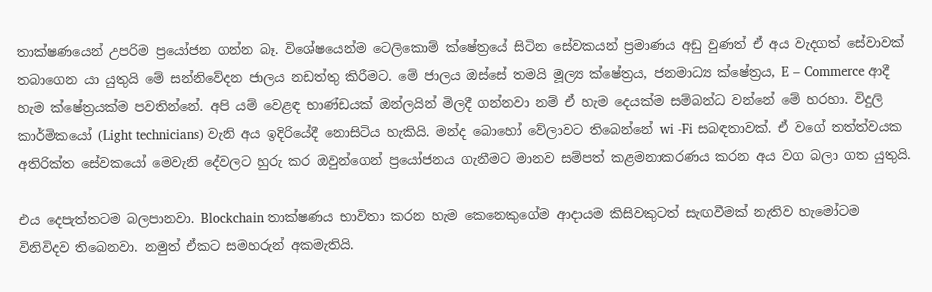තාක්ෂණයෙන් උපරිම ප්‍රයෝජන ගන්න බෑ. විශේෂයෙන්ම ටෙලිකොම් ක්ෂේත්‍රයේ සිටින සේවකයන් ප්‍රමාණය අඩු වුණත් ඒ අය වැදගත් සේවාවක් තබාගෙන යා යුතුයි මේ සන්නිවේදන ජාලය නඩත්තු කිරීමට. මේ ජාලය ඔස්සේ තමයි මූල්‍ය ක්ෂේත්‍රය, ජනමාධ්‍ය ක්ෂේත්‍රය, E – Commerce ආදී හැම ක්ෂේත්‍රයක්ම පවතින්නේ. අපි යම් වෙළඳ භාණ්ඩයක් ඔන්ලයින් මිලදී ගන්නවා නම් ඒ හැම දෙයක්ම සම්බන්ධ වන්නේ මේ හරහා. විදුලි කාර්මිකයෝ (Light technicians) වැනි අය ඉදිරියේදී නොසිටිය හැකියි. මන්ද බොහෝ වේලාවට තිබෙන්නේ wi -Fi සබඳතාවක්. ඒ වගේ තත්ත්වයක අතිරික්ත සේවකයෝ මෙවැනි දේවලට හුරු කර ඔවුන්ගෙන් ප්‍රයෝජනය ගැනීමට මානව සම්පත් කළමනාකරණය කරන අය වග බලා ගත යුතුයි.

එය දෙපැත්තටම බලපානවා. Blockchain තාක්ෂණය භාවිතා කරන හැම කෙනෙකුගේම ආදායම කිසිවකුටත් සැඟවීමක් නැතිව හැමෝටම විනිවිදව තිබෙනවා. නමුත් ඒකට සමහරුන් අකමැතියි.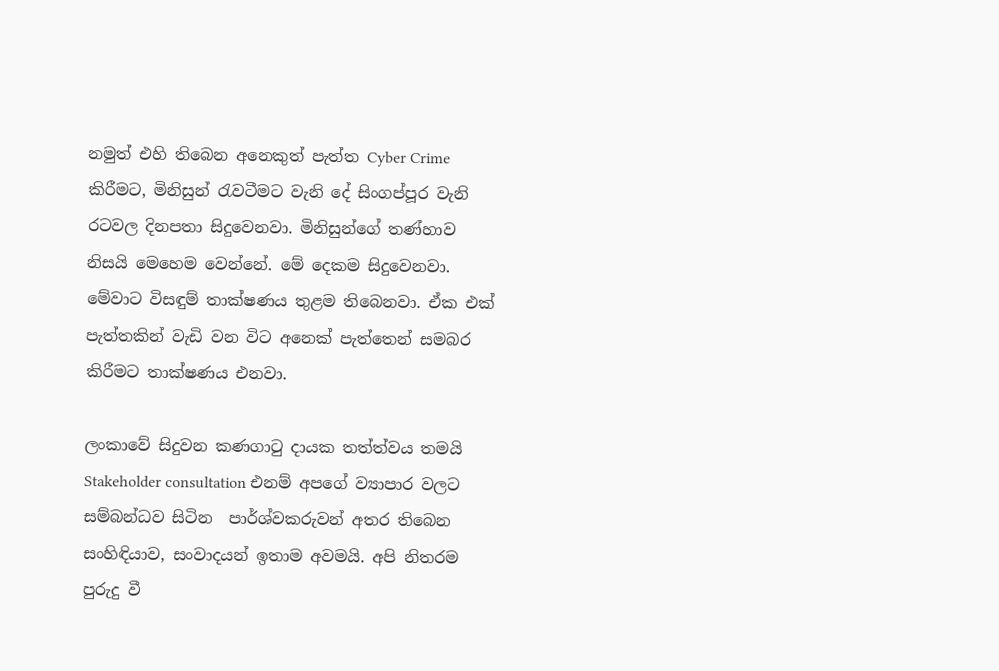නමුත් එහි තිබෙන අනෙකුත් පැත්ත Cyber Crime කිරීමට, මිනිසුන් රැවටීමට වැනි දේ සිංගප්පූර වැනි රටවල දිනපතා සිදුවෙනවා. මිනිසුන්ගේ තණ්හාව නිසයි මෙහෙම වෙන්නේ. මේ දෙකම සිදුවෙනවා. මේවාට විසඳුම් තාක්ෂණය තුළම තිබෙනවා. ඒක එක් පැත්තකින් වැඩි වන විට අනෙක් පැත්තෙන් සමබර කිරීමට තාක්ෂණය එනවා.

ලංකාවේ සිදුවන කණගාටු දායක තත්ත්වය තමයි Stakeholder consultation එනම් අපගේ ව්‍යාපාර වලට සම්බන්ධව සිටින  පාර්ශ්වකරුවන් අතර තිබෙන සංහිඳියාව, සංවාදයන් ඉතාම අවමයි. අපි නිතරම පුරුදු වී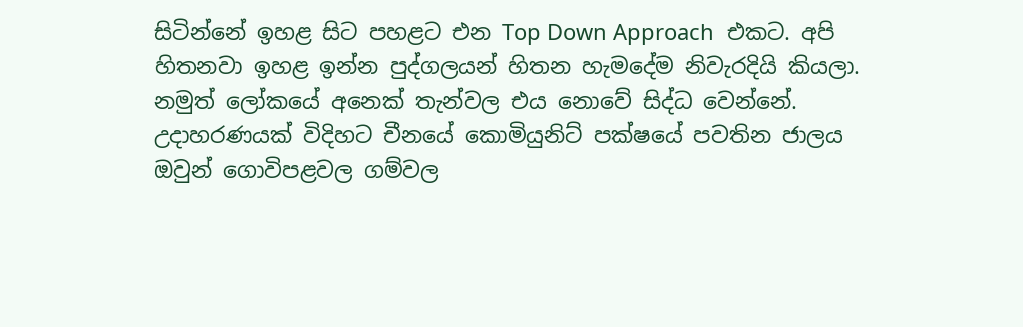සිටින්නේ ඉහළ සිට පහළට එන Top Down Approach  එකට. අපි හිතනවා ඉහළ ඉන්න පුද්ගලයන් හිතන හැමදේම නිවැරදියි කියලා. නමුත් ලෝකයේ අනෙක් තැන්වල එය නොවේ සිද්ධ වෙන්නේ. උදාහරණයක් විදිහට චීනයේ කොමියුනිට් පක්ෂයේ පවතින ජාලය ඔවුන් ගොවිපළවල ගම්වල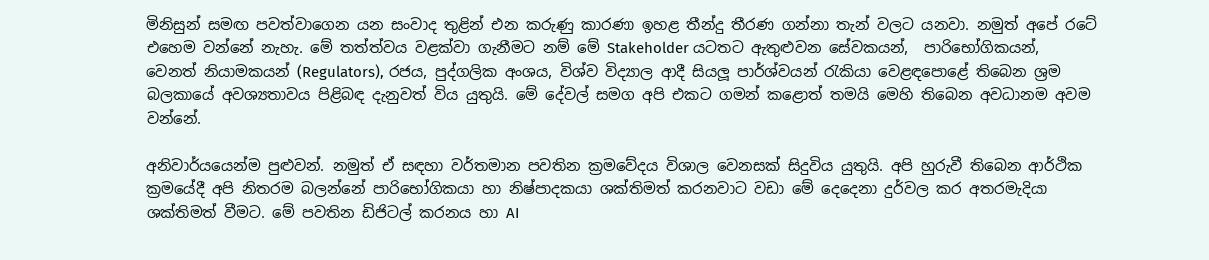මිනිසුන් සමඟ පවත්වාගෙන යන සංවාද තුළින් එන කරුණු කාරණා ඉහළ තීන්දු තීරණ ගන්නා තැන් වලට යනවා. නමුත් අපේ රටේ එහෙම වන්නේ නැහැ. මේ තත්ත්වය වළක්වා ගැනීමට නම් මේ Stakeholder යටතට ඇතුළුවන සේවකයන්,  පාරිභෝගිකයන්, වෙනත් නියාමකයන් (Regulators), රජය, පුද්ගලික අංශය, විශ්ව විද්‍යාල ආදී සියලූ පාර්ශ්වයන් රැකියා වෙළඳපොළේ තිබෙන ශ්‍රම බලකායේ අවශ්‍යතාවය පිළිබඳ දැනුවත් විය යුතුයි. මේ දේවල් සමග අපි එකට ගමන් කළොත් තමයි මෙහි තිබෙන අවධානම අවම වන්නේ.

අනිවාර්යයෙන්ම පුළුවන්. නමුත් ඒ සඳහා වර්තමාන පවතින ක්‍රමවේදය විශාල වෙනසක් සිදුවිය යුතුයි. අපි හුරුවී තිබෙන ආර්ථික ක්‍රමයේදී අපි නිතරම බලන්නේ පාරිභෝගිකයා හා නිෂ්පාදකයා ශක්තිමත් කරනවාට වඩා මේ දෙදෙනා දුර්වල කර අතරමැදියා ශක්තිමත් වීමට. මේ පවතින ඩිජිටල් කරනය හා AI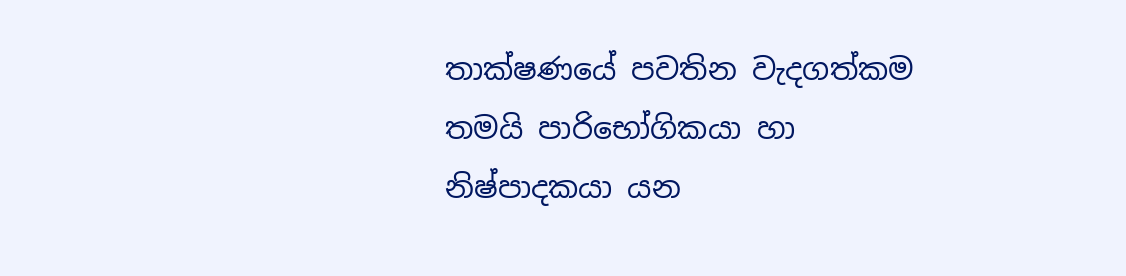තාක්ෂණයේ පවතින වැදගත්කම තමයි පාරිභෝගිකයා හා නිෂ්පාදකයා යන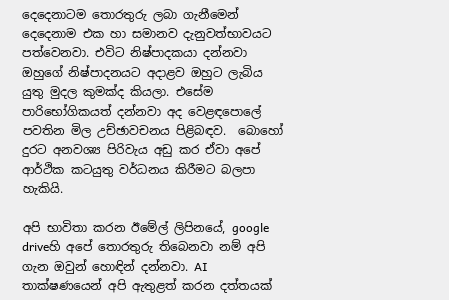දෙදෙනාටම තොරතුරු ලබා ගැනීමෙන් දෙදෙනාම එක හා සමානව දැනුවත්භාවයට පත්වෙනවා. එවිට නිෂ්පාදකයා දන්නවා ඔහුගේ නිෂ්පාදනයට අදාළව ඔහුට ලැබිය යුතු මුදල කුමක්ද කියලා. එසේම පාරිභෝගිකයත් දන්නවා අද වෙළඳපොලේ පවතින මිල උච්ඡාවචනය පිළිබඳව.  බොහෝ දුරට අනවශ්‍ය පිරිවැය අඩු කර ඒවා අපේ ආර්ථික කටයුතු වර්ධනය කිරීමට බලපා හැකියි.

අපි භාවිතා කරන ඊමේල් ලිපිනයේ, google driveහි අපේ තොරතුරු තිබෙනවා නම් අපි ගැන ඔවුන් හොඳින් දන්නවා. AI තාක්ෂණයෙන් අපි ඇතුළත් කරන දත්තයක්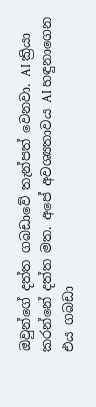ඔවුන්ගේ දත්ත ගබඩාවේ තැන්පත් වෙනවා. AI ක්‍රියා කරන්නේ දත්ත මත. අපේ අවශ්‍යතාවය AI හඳුනාගෙන එය ගබඩා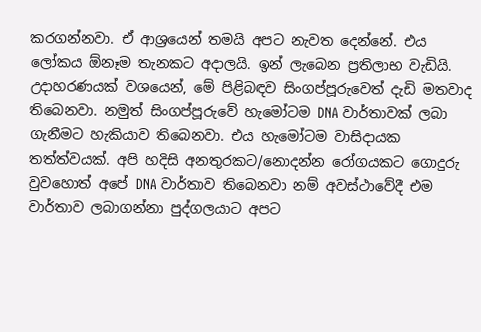කරගන්නවා. ඒ ආශ්‍රයෙන් තමයි අපට නැවත දෙන්නේ. එය ලෝකය ඕනෑම තැනකට අදාලයි. ඉන් ලැබෙන ප්‍රතිලාභ වැඩියි. උදාහරණයක් වශයෙන්, මේ පිළිබඳව සිංගප්පූරුවෙත් දැඩි මතවාද  තිබෙනවා. නමුත් සිංගප්පූරුවේ හැමෝටම DNA වාර්තාවක් ලබා ගැනීමට හැකියාව තිබෙනවා. එය හැමෝටම වාසිදායක තත්ත්වයක්. අපි හදිසි අනතුරකට/නොදන්න රෝගයකට ගොදුරු වුවහොත් අපේ DNA වාර්තාව තිබෙනවා නම් අවස්ථාවේදී එම වාර්තාව ලබාගන්නා පුද්ගලයාට අපට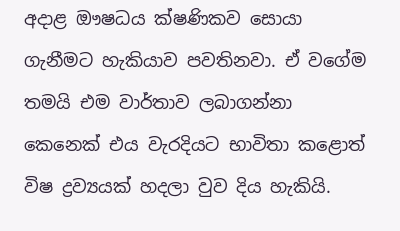අදාළ ඖෂධය ක්ෂණිකව සොයා ගැනීමට හැකියාව පවතිනවා. ඒ වගේම තමයි එම වාර්තාව ලබාගන්නා කෙනෙක් එය වැරදියට භාවිතා කළොත් විෂ ද්‍රව්‍යයක් හදලා වුව දිය හැකියි.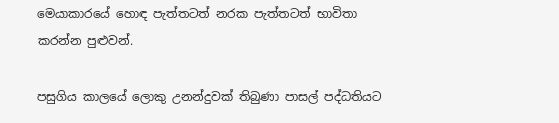මෙයාකාරයේ හොඳ පැත්තටත් නරක පැත්තටත් භාවිතා කරන්න පුළුවන්.

පසුගිය කාලයේ ලොකු උනන්දුවක් තිබුණා පාසල් පද්ධතියට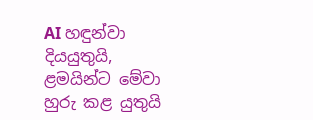AI හඳුන්වා දියයුතුයි, ළමයින්ට මේවා හුරු කළ යුතුයි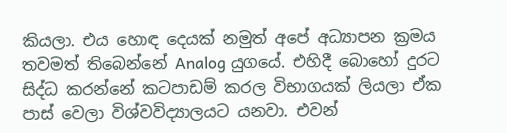කියලා. එය හොඳ දෙයක් නමුත් අපේ අධ්‍යාපන ක්‍රමය තවමත් තිබෙන්නේ Analog යුගයේ. එහිදී බොහෝ දුරට සිද්ධ කරන්නේ කටපාඩම් කරල විභාගයක් ලියලා ඒක පාස් වෙලා විශ්වවිද්‍යාලයට යනවා. එවන්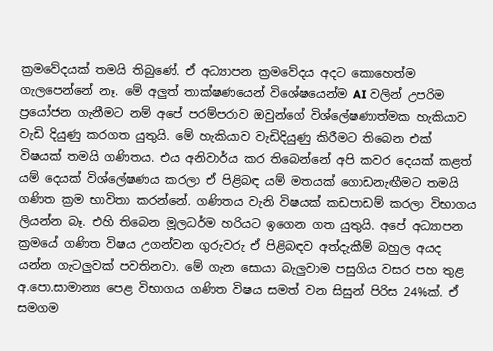ක්‍රමවේදයක් තමයි තිබුණේ. ඒ අධ්‍යාපන ක්‍රමවේදය අදට කොහෙත්ම ගැලපෙන්නේ නෑ. මේ අලුත් තාක්ෂණයෙන් විශේෂයෙන්ම AI වලින් උපරිම ප්‍රයෝජන ගැනීමට නම් අපේ පරම්පරාව ඔවුන්ගේ විශ්ලේෂණාත්මක හැකියාව වැඩි දියුණු කරගත යුතුයි. මේ හැකියාව වැඩිදියුණු කිරීමට තිබෙන එක් විෂයක් තමයි ගණිතය. එය අනිවාර්ය කර තිබෙන්නේ අපි කවර දෙයක් කළත් යම් දෙයක් විශ්ලේෂණය කරලා ඒ පිළිබඳ යම් මතයක් ගොඩනැඟීමට තමයි ගණිත ක්‍රම භාවිතා කරන්නේ. ගණිතය වැනි විෂයක් කඩපාඩම් කරලා විභාගය ලියන්න බෑ. එහි තිබෙන මූලධර්ම හරියට ඉගෙන ගත යුතුයි. අපේ අධ්‍යාපන ක්‍රමයේ ගණිත විෂය උගන්වන ගුරුවරු ඒ පිළිබඳව අත්දැකීම් බහුල අයද යන්න ගැටලුවක් පවතිනවා. මේ ගැන සොයා බැලුවාම පසුගිය වසර පහ තුළ අ.පො.සාමාන්‍ය පෙළ විභාගය ගණිත විෂය සමත් වන සිසුන් පිරිස 24%ක්. ඒ සමගම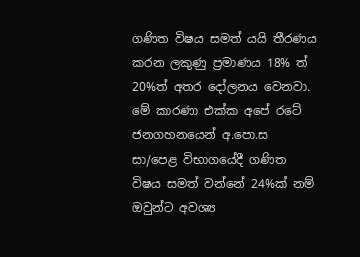ගණිත විෂය සමත් යයි තීරණය කරන ලකුණු ප්‍රමාණය 18% ත් 20%ත් අතර දෝලනය වෙනවා. මේ කාරණා එක්ක අපේ රටේ ජනගහනයෙන් අ.පො.ස සා/පෙළ විභාගයේදී ගණිත විෂය සමත් වන්නේ 24%ක් නම් ඔවුන්ට අවශ්‍ය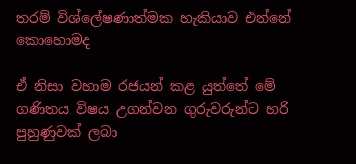තරම් විශ්ලේෂණාත්මක හැකියාව එන්නේ කොහොමද

ඒ නිසා වහාම රජයන් කළ යුත්තේ මේ ගණිතය විෂය උගන්වන ගුරුවරුන්ට හරි පුහුණුවක් ලබා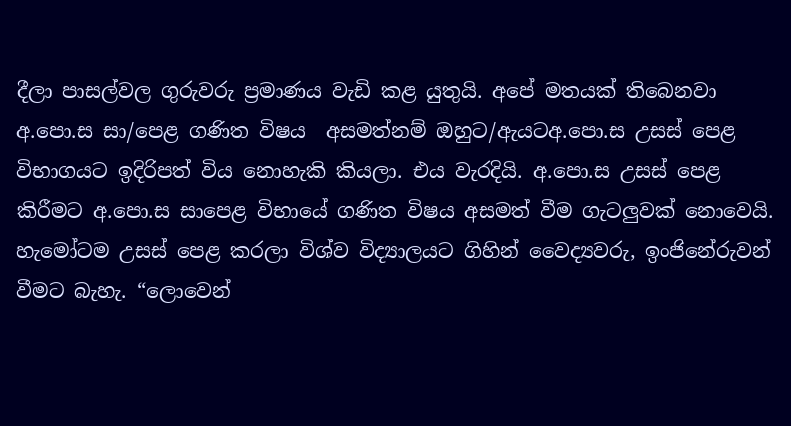දීලා පාසල්වල ගුරුවරු ප්‍රමාණය වැඩි කළ යුතුයි. අපේ මතයක් තිබෙනවා අ.පො.ස සා/පෙළ ගණිත විෂය  අසමත්නම් ඔහුට/ඇයටඅ.පො.ස උසස් පෙළ විභාගයට ඉදිරිපත් විය නොහැකි කියලා. එය වැරදියි. අ.පො.ස උසස් පෙළ කිරීමට අ.පො.ස සාපෙළ විභායේ ගණිත විෂය අසමත් වීම ගැටලුවක් නොවෙයි. හැමෝටම උසස් පෙළ කරලා විශ්ව විද්‍යාලයට ගිහින් වෛද්‍යවරු, ඉංජිනේරුවන් වීමට බැහැ. “ලොවෙන්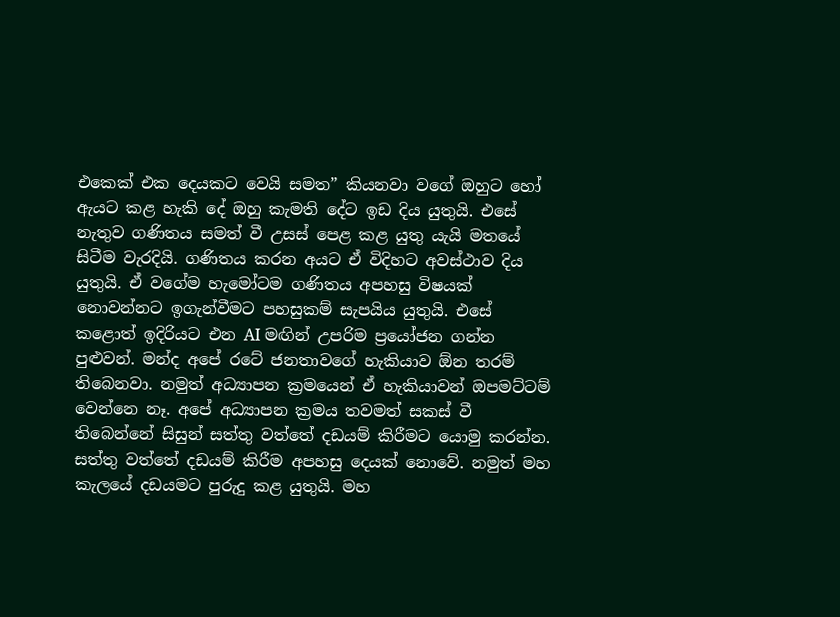එකෙක් එක දෙයකට වෙයි සමත” කියනවා වගේ ඔහුට හෝ ඇයට කළ හැකි දේ ඔහු කැමති දේට ඉඩ දිය යුතුයි. එසේ නැතුව ගණිතය සමත් වී උසස් පෙළ කළ යුතු යැයි මතයේ සිටීම වැරදියි. ගණිතය කරන අයට ඒ විදිහට අවස්ථාව දිය යුතුයි. ඒ වගේම හැමෝටම ගණිතය අපහසු විෂයක් නොවන්නට ඉගැන්වීමට පහසුකම් සැපයිය යුතුයි. එසේ කළොත් ඉදිරියට එන AI මඟින් උපරිම ප්‍රයෝජන ගන්න පුළුවන්. මන්ද අපේ රටේ ජනතාවගේ හැකියාව ඕන තරම් තිබෙනවා. නමුත් අධ්‍යාපන ක්‍රමයෙන් ඒ හැකියාවන් ඔපමට්ටම් වෙන්නෙ නෑ. අපේ අධ්‍යාපන ක්‍රමය තවමත් සකස් වී තිබෙන්නේ සිසුන් සත්තු වත්තේ දඩයම් කිරීමට යොමු කරන්න. සත්තු වත්තේ දඩයම් කිරීම අපහසු දෙයක් නොවේ. නමුත් මහ කැලයේ දඩයමට පුරුදු කළ යුතුයි. මහ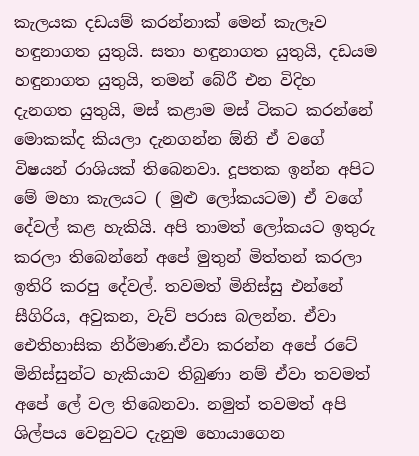කැලයක දඩයම් කරන්නාක් මෙන් කැලෑව හඳුනාගත යුතුයි. සතා හඳුනාගත යුතුයි, දඩයම හඳුනාගත යුතුයි, තමන් බේරී එන විදිහ දැනගත යුතුයි, මස් කළාම මස් ටිකට කරන්නේ මොකක්ද කියලා දැනගන්න ඕනි ඒ වගේ විෂයන් රාශියක් තිබෙනවා. දූපතක ඉන්න අපිට මේ මහා කැලයට ( මුළු ලෝකයටම) ඒ වගේ දේවල් කළ හැකියි. අපි තාමත් ලෝකයට ඉතුරු කරලා තිබෙන්නේ අපේ මුතුන් මිත්තන් කරලා ඉතිරි කරපු දේවල්. තවමත් මිනිස්සු එන්නේ සීගිරිය, අවුකන, වැව් පරාස බලන්න. ඒවා ඓතිහාසික නිර්මාණ.ඒවා කරන්න අපේ රටේ මිනිස්සුන්ට හැකියාව තිබුණා නම් ඒවා තවමත් අපේ ලේ වල තිබෙනවා. නමුත් තවමත් අපි ශිල්පය වෙනුවට දැනුම හොයාගෙන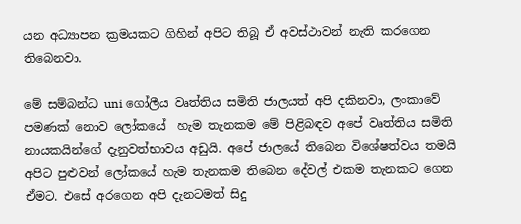යන අධ්‍යාපන ක්‍රමයකට ගිහින් අපිට තිබූ ඒ අවස්ථාවන් නැති කරගෙන තිබෙනවා.

මේ සම්බන්ධ uni ගෝලීය වෘත්තිය සමිති ජාලයත් අපි දකිනවා, ලංකාවේ පමණක් නොව ලෝකයේ  හැම තැනකම මේ පිළිබඳව අපේ වෘත්තිය සමිති නායකයින්ගේ දැනුවත්භාවය අඩුයි. අපේ ජාලයේ තිබෙන විශේෂත්වය තමයි අපිට පුළුවන් ලෝකයේ හැම තැනකම තිබෙන දේවල් එකම තැනකට ගෙන ඒමට. එසේ අරගෙන අපි දැනටමත් සිදු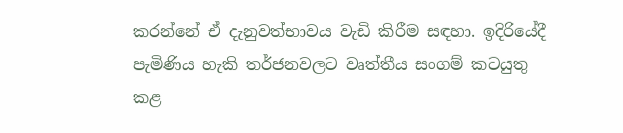කරන්නේ ඒ දැනුවත්භාවය වැඩි කිරීම සඳහා. ඉදිරියේදී පැමිණිය හැකි තර්ජනවලට වෘත්තීය සංගම් කටයුතු කළ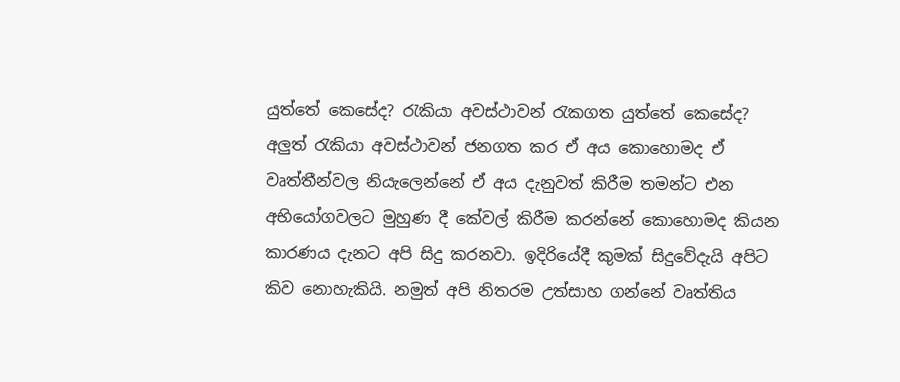යුත්තේ කෙසේද? රැකියා අවස්ථාවන් රැකගත යුත්තේ කෙසේද? අලුත් රැකියා අවස්ථාවන් ජනගත කර ඒ අය කොහොමද ඒ වෘත්තීන්වල නියැලෙන්නේ ඒ අය දැනුවත් කිරීම තමන්ට එන අභියෝගවලට මුහුණ දී කේවල් කිරීම කරන්නේ කොහොමද කියන කාරණය දැනට අපි සිදු කරනවා. ඉදිරියේදී කුමක් සිදුවේදැයි අපිට කිව නොහැකියි. නමුත් අපි නිතරම උත්සාහ ගන්නේ වෘත්තිය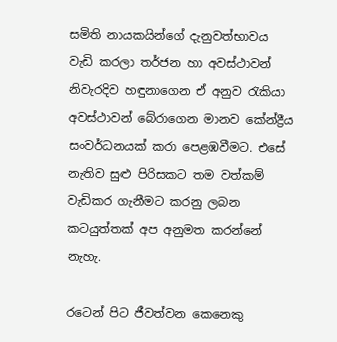සමිති නායකයින්ගේ දැනුවත්භාවය වැඩි කරලා තර්ජන හා අවස්ථාවන් නිවැරදිව හඳුනාගෙන ඒ අනුව රැකියා අවස්ථාවන් බේරාගෙන මානව කේන්ද්‍රීය සංවර්ධනයක් කරා පෙළඹවීමට. එසේ නැතිව සුළු පිරිසකට තම වත්කම් වැඩිකර ගැනීමට කරනු ලබන කටයුත්තක් අප අනුමත කරන්නේ නැහැ.

රටෙන් පිට ජීවත්වන කෙනෙකු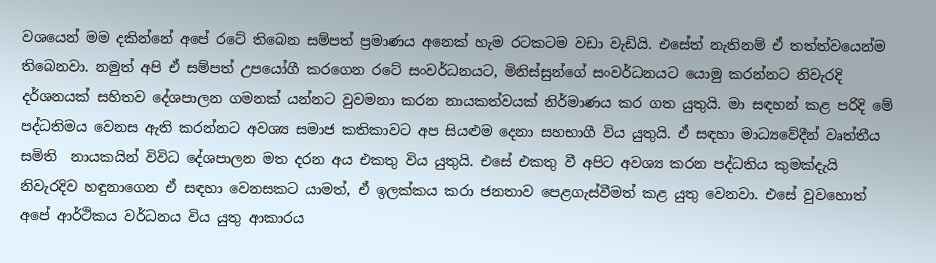වශයෙන් මම දකින්නේ අපේ රටේ තිබෙන සම්පත් ප්‍රමාණය අනෙක් හැම රටකටම වඩා වැඩියි. එසේත් නැතිනම් ඒ තත්ත්වයෙන්ම තිබෙනවා. නමුත් අපි ඒ සම්පත් උපයෝගී කරගෙන රටේ සංවර්ධනයට, මිනිස්සුන්ගේ සංවර්ධනයට යොමු කරන්නට නිවැරදි දර්ශනයක් සහිතව දේශපාලන ගමනක් යන්නට වුවමනා කරන නායකත්වයක් නිර්මාණය කර ගත යුතුයි. මා සඳහන් කළ පරිදි මේ පද්ධතිමය වෙනස ඇති කරන්නට අවශ්‍ය සමාජ කතිකාවට අප සියළුම දෙනා සහභාගී විය යුතුයි. ඒ සඳහා මාධ්‍යවේදීන් වෘත්තීය සමිති  නායකයින් විවිධ දේශපාලන මත දරන අය එකතු විය යුතුයි. එසේ එකතු වී අපිට අවශ්‍ය කරන පද්ධතිය කුමක්දැයි නිවැරදිව හඳුනාගෙන ඒ සඳහා වෙනසකට යාමත්, ඒ ඉලක්කය කරා ජනතාව පෙළගැස්වීමත් කළ යුතු වෙනවා. එසේ වුවහොත් අපේ ආර්ථිකය වර්ධනය විය යුතු ආකාරය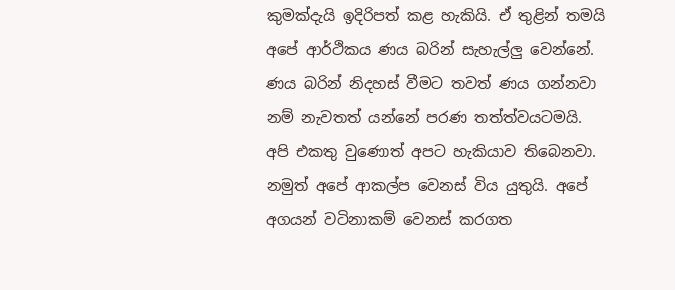කුමක්දැයි ඉදිරිපත් කළ හැකියි. ඒ තුළින් තමයි අපේ ආර්ථිකය ණය බරින් සැහැල්ලු වෙන්නේ. ණය බරින් නිදහස් වීමට තවත් ණය ගන්නවා නම් නැවතත් යන්නේ පරණ තත්ත්වයටමයි.  අපි එකතු වුණොත් අපට හැකියාව තිබෙනවා.   නමුත් අපේ ආකල්ප වෙනස් විය යුතුයි. අපේ අගයන් වටිනාකම් වෙනස් කරගත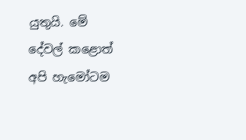යුතුයි. මේ දේවල් කළොත් අපි හැමෝටම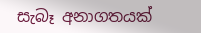සැබෑ අනාගතයක්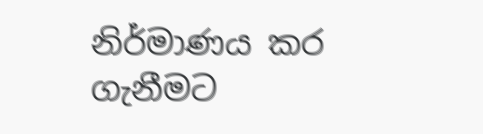නිර්මාණය කර ගැනීමට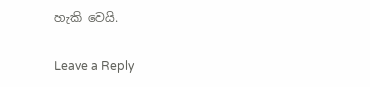හැකි වෙයි.

Leave a Reply